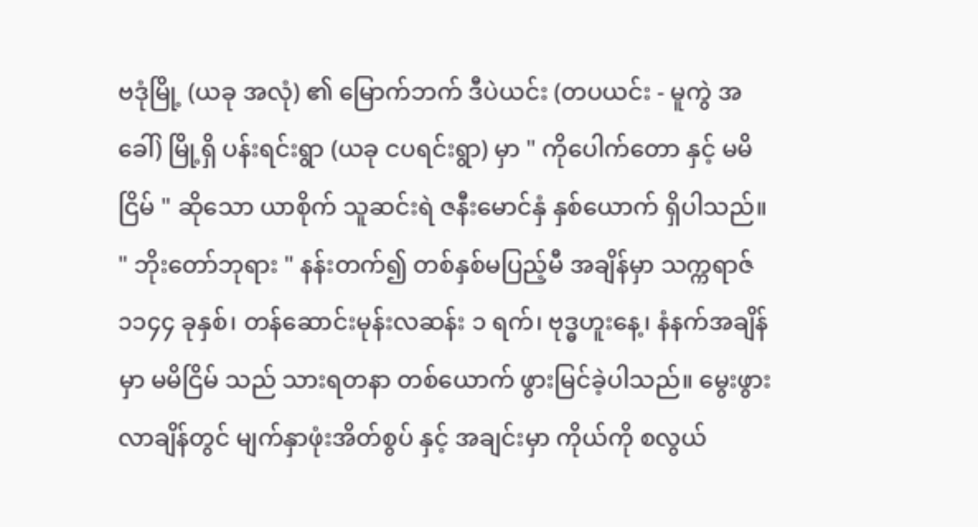ဗဒုံမြို့ (ယခု အလုံ) ၏ မြောက်ဘက် ဒီပဲယင်း (တပယင်း - မူကွဲ အခေါ်) မြို့ရှိ ပန်းရင်းရွာ (ယခု ငပရင်းရွာ) မှာ " ကိုပေါက်တော နှင့် မမိငြိမ် " ဆိုသော ယာစိုက် သူဆင်းရဲ ဇနီးမောင်နှံ နှစ်ယောက် ရှိပါသည်။ " ဘိုးတော်ဘုရား " နန်းတက်၍ တစ်နှစ်မပြည့်မီ အချိန်မှာ သက္ကရာဇ် ၁၁၄၄ ခုနှစ်၊ တန်ဆောင်းမုန်းလဆန်း ၁ ရက်၊ ဗုဒ္ဓဟူးနေ့၊ နံနက်အချိန်မှာ မမိငြိမ် သည် သားရတနာ တစ်ယောက် ဖွားမြင်ခဲ့ပါသည်။ မွေးဖွားလာချိန်တွင် မျက်နှာဖုံးအိတ်စွပ် နှင့် အချင်းမှာ ကိုယ်ကို စလွယ်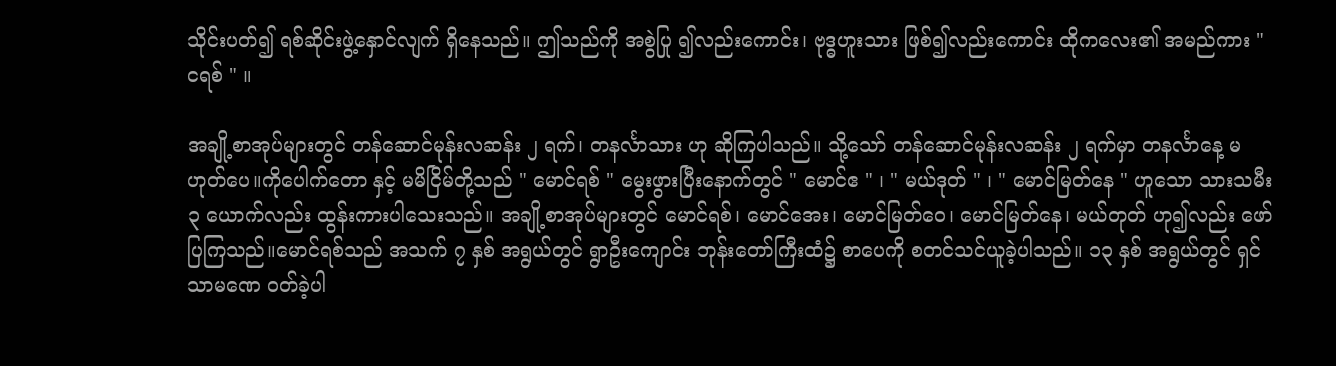သိုင်းပတ်၍ ရစ်ဆိုင်းဖွဲ့နှောင်လျက် ရှိနေသည်။ ဤသည်ကို အစွဲပြု ၍လည်းကောင်း၊ ဗုဒ္ဓဟူးသား ဖြစ်၍လည်းကောင်း ထိုကလေး၏ အမည်ကား " ငရစ် " ။

အချို့စာအုပ်များတွင် တန်ဆောင်မုန်းလဆန်း ၂ ရက်၊ တနင်္လာသား ဟု ဆိုကြပါသည်။ သို့သော် တန်ဆောင်မုန်းလဆန်း ၂ ရက်မှာ တနင်္လာနေ့ မဟုတ်ပေ။ကိုပေါက်တော နှင့် မမိငြိမ်တို့သည် " မောင်ရစ် " မွေးဖွားပြီးနောက်တွင် " မောင်ဧ " ၊ " မယ်ဒုတ် " ၊ " မောင်မြတ်နေ " ဟူသော သားသမီး ၃ ယောက်လည်း ထွန်းကားပါသေးသည်။ အချို့စာအုပ်များတွင် မောင်ရစ်၊ မောင်အေး၊ မောင်မြတ်ဝေ၊ မောင်မြတ်နေ၊ မယ်တုတ် ဟု၍လည်း ဖော်ပြကြသည်။မောင်ရစ်သည် အသက် ၇ နှစ် အရွယ်တွင် ရွာဦးကျောင်း ဘုန်းတော်ကြီးထံ၌ စာပေကို စတင်သင်ယူခဲ့ပါသည်။ ၁၃ နှစ် အရွယ်တွင် ရှင်သာမဏေ ဝတ်ခဲ့ပါ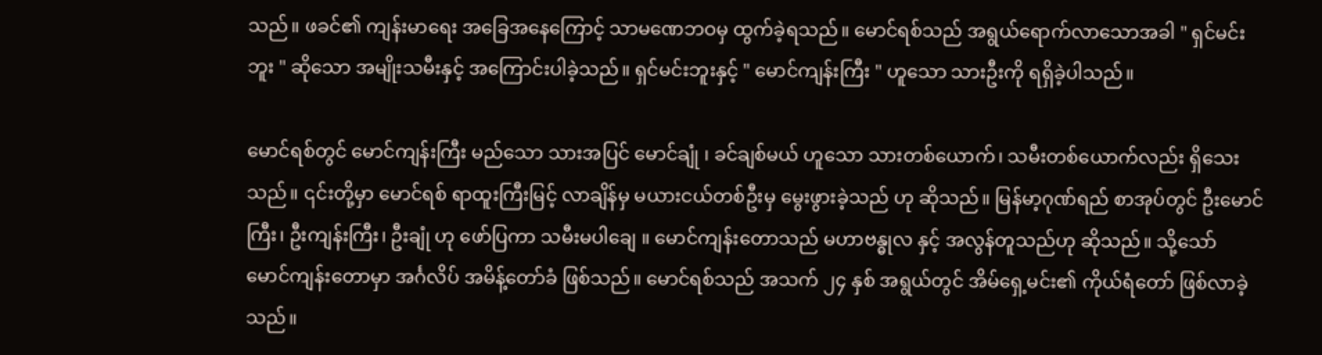သည်။ ဖခင်၏ ကျန်းမာရေး အခြေအနေကြောင့် သာမဏေဘဝမှ ထွက်ခဲ့ရသည်။ မောင်ရစ်သည် အရွယ်ရောက်လာသောအခါ " ရှင်မင်းဘူး " ဆိုသော အမျိုးသမီးနှင့် အကြောင်းပါခဲ့သည်။ ရှင်မင်းဘူးနှင့် " မောင်ကျန်းကြီး " ဟူသော သားဦးကို ရရှိခဲ့ပါသည်။

မောင်ရစ်တွင် မောင်ကျန်းကြီး မည်သော သားအပြင် မောင်ချုံ ၊ ခင်ချစ်မယ် ဟူသော သားတစ်ယောက်၊ သမီးတစ်ယောက်လည်း ရှိသေးသည်။ ၎င်းတို့မှာ မောင်ရစ် ရာထူးကြီးမြင့် လာချိန်မှ မယားငယ်တစ်ဦးမှ မွေးဖွားခဲ့သည် ဟု ဆိုသည်။ မြန်မာ့ဂုဏ်ရည် စာအုပ်တွင် ဦးမောင်ကြီး၊ ဦးကျန်းကြီး၊ ဦးချုံ ဟု ဖော်ပြကာ သမီးမပါချေ ။ မောင်ကျန်းတောသည် မဟာဗန္ဓုလ နှင့် အလွန်တူသည်ဟု ဆိုသည်။ သို့သော် မောင်ကျန်းတောမှာ အင်္ဂလိပ် အမိန့်တော်ခံ ဖြစ်သည်။ မောင်ရစ်သည် အသက် ၂၄ နှစ် အရွယ်တွင် အိမ်ရှေ့မင်း၏ ကိုယ်ရံတော် ဖြစ်လာခဲ့သည်။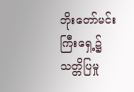ဘိုးတော်မင်းကြီးရှေ့၌ သတ္တိပြမှု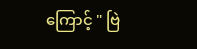ကြောင့် " ဗြဲ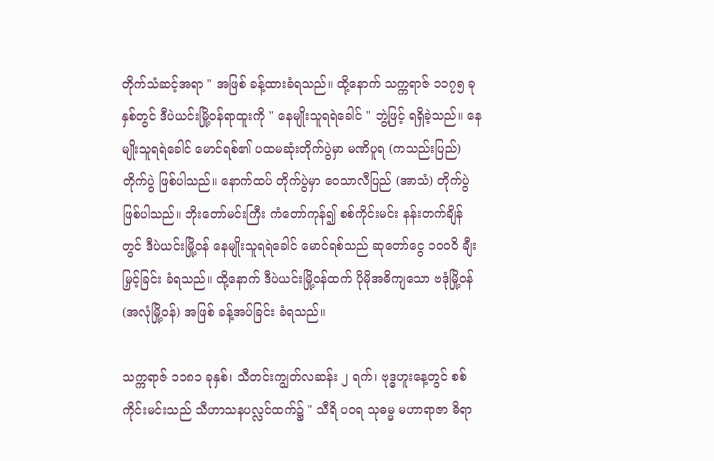တိုက်သံဆင့်အရာ " အဖြစ် ခန့်ထားခံရသည်။ ထို့နောက် သက္ကရာဇ် ၁၁၇၅ ခုနှစ်တွင် ဒီပဲယင်းမြို့ဝန်ရာထူးကို " နေမျိုးသူရရဲခေါင် " ဘွဲ့ဖြင့် ရရှိခဲ့သည်။ နေမျိုးသူရရဲခေါင် မောင်ရစ်၏ ပထမဆုံးတိုက်ပွဲမှာ မဏိပူရ (ကသည်းပြည်) တိုက်ပွဲ ဖြစ်ပါသည်။ နောက်ထပ် တိုက်ပွဲမှာ ဝေသာလီပြည် (အာသံ) တိုက်ပွဲ ဖြစ်ပါသည်။ ဘိုးတော်မင်းကြီး ကံတော်ကုန်၍ စစ်ကိုင်းမင်း နန်းတက်ချိန်တွင် ဒီပဲယင်းမြို့ဝန် နေမျိုးသူရရဲခေါင် မောင်ရစ်သည် ဆုတော်ငွေ ၁၀၀ဝိ ချီးမြှင့်ခြင်း ခံရသည်။ ထို့နောက် ဒီပဲယင်းမြို့ဝန်ထက် ပိုမိုအဓိကျသော ဗဒုံမြို့ဝန် (အလုံမြို့ဝန်) အဖြစ် ခန့်အပ်ခြင်း ခံရသည်။

သက္ကရာဇ် ၁၁၈၁ ခုနှစ်၊ သီတင်းကျွတ်လဆန်း ၂ ရက်၊ ဗုဒ္ဓဟူးနေ့တွင် စစ်ကိုင်းမင်းသည် သီဟာသနပလ္လင်ထက်၌ " သီရိ ပဝရ သုဓမ္မ မဟာရာဇာ ဓိရာ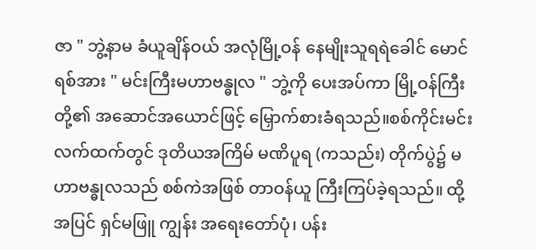ဇာ " ဘွဲ့နာမ ခံယူချိန်ဝယ် အလုံမြို့ဝန် နေမျိုးသူရရဲခေါင် မောင်ရစ်အား " မင်းကြီးမဟာဗန္ဓုလ " ဘွဲ့ကို ပေးအပ်ကာ မြို့ဝန်ကြီးတို့၏ အဆောင်အယောင်ဖြင့် မြှောက်စားခံရသည်။စစ်ကိုင်းမင်းလက်ထက်တွင် ဒုတိယအကြိမ် မဏိပူရ (ကသည်း) တိုက်ပွဲ၌ မဟာဗန္ဓုလသည် စစ်ကဲအဖြစ် တာဝန်ယူ ကြီးကြပ်ခဲ့ရသည်။ ထို့အပြင် ရှင်မဖြူ ကျွန်း အရေးတော်ပုံ၊ ပန်း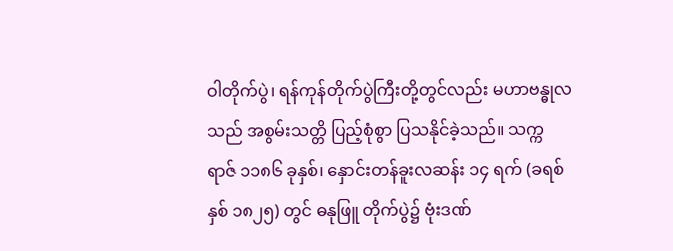ဝါတိုက်ပွဲ၊ ရန်ကုန်တိုက်ပွဲကြီးတို့တွင်လည်း မဟာဗန္ဓုလသည် အစွမ်းသတ္တိ ပြည့်စုံစွာ ပြသနိုင်ခဲ့သည်။ သက္ကရာဇ် ၁၁၈၆ ခုနှစ်၊ နှောင်းတန်ခူးလဆန်း ၁၄ ရက် (ခရစ်နှစ် ၁၈၂၅) တွင် ဓနုဖြူ တိုက်ပွဲ၌ ဗုံးဒဏ်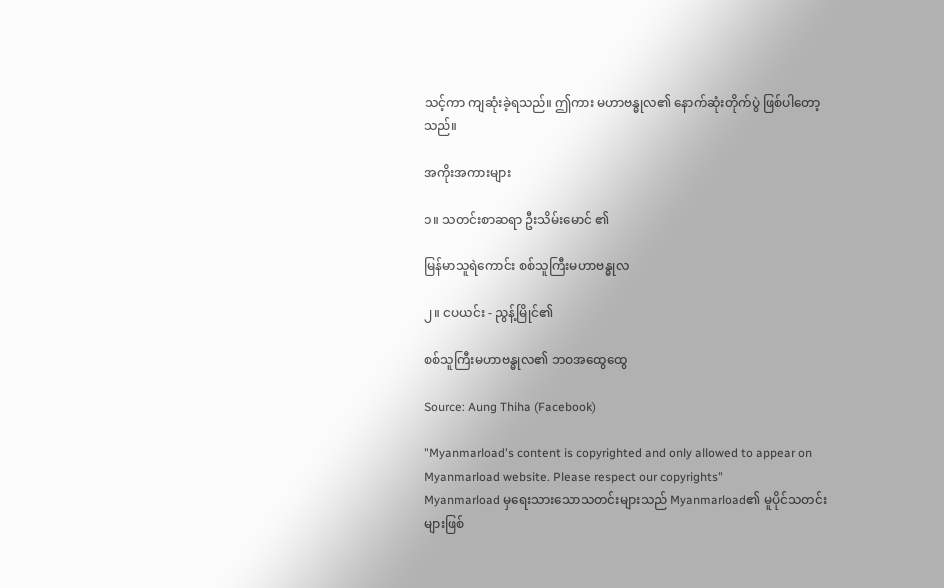သင့်ကာ ကျဆုံးခဲ့ရသည်။ ဤကား မဟာဗန္ဓုလ၏ နောက်ဆုံးတိုက်ပွဲ ဖြစ်ပါတော့သည်။

အကိုးအကားများ

၁။ သတင်းစာဆရာ ဦးသိမ်းမောင် ၏

မြန်မာသူရဲကောင်း စစ်သူကြီးမဟာဗန္ဓုလ

၂။ ငပယင်း - ညွန့်မြိုင်၏

စစ်သူကြီးမဟာဗန္ဓုလ၏ ဘဝအထွေထွေ

Source: Aung Thiha (Facebook)

"Myanmarload's content is copyrighted and only allowed to appear on Myanmarload website. Please respect our copyrights"
Myanmarload မှရေးသားသောသတင်းများသည် Myanmarload၏ မူပိုင်သတင်းများဖြစ်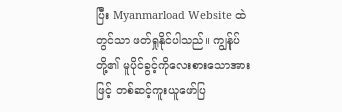ပြီး Myanmarload Website ထဲတွင်သာ ဖတ်ရှုနိုင်ပါသည်။ ကျွန်ုပ်တို့၏ မူပိုင်ခွင့်ကိုလေးစားသောအားဖြင့် တစ်ဆင့်ကူးယူဖော်ပြ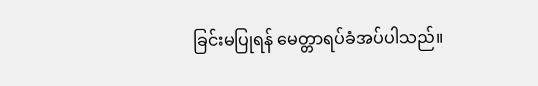ခြင်းမပြုရန် မေတ္တာရပ်ခံအပ်ပါသည်။